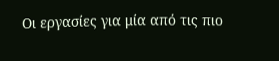Οι εργασίες για μία από τις πιο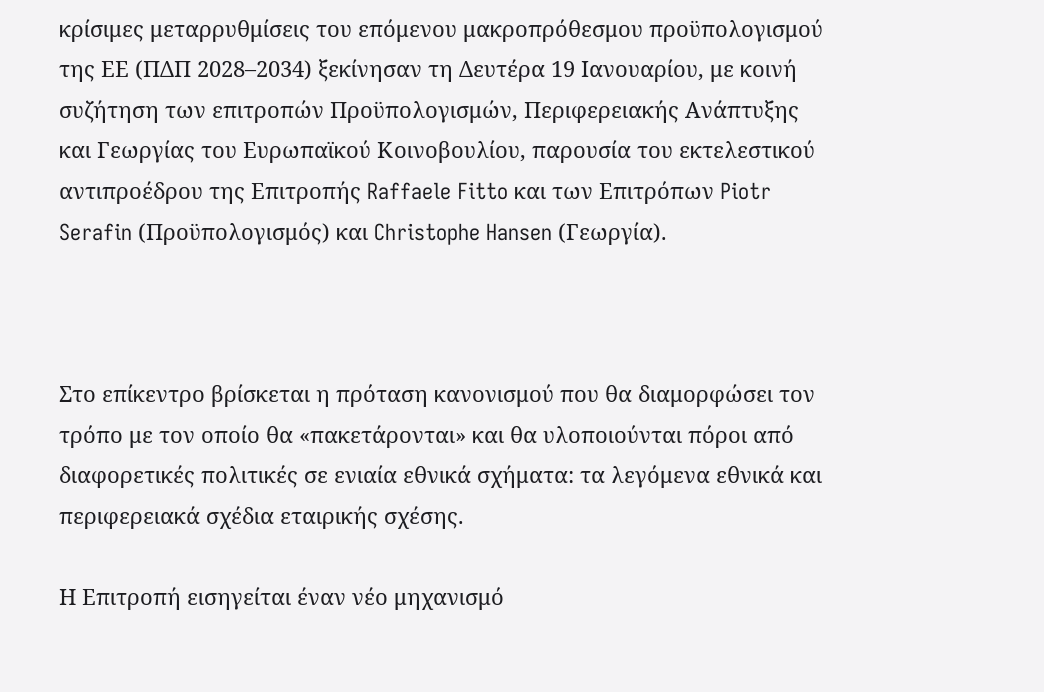κρίσιμες μεταρρυθμίσεις του επόμενου μακροπρόθεσμου προϋπολογισμού της ΕΕ (ΠΔΠ 2028–2034) ξεκίνησαν τη Δευτέρα 19 Ιανουαρίου, με κοινή συζήτηση των επιτροπών Προϋπολογισμών, Περιφερειακής Ανάπτυξης και Γεωργίας του Ευρωπαϊκού Κοινοβουλίου, παρουσία του εκτελεστικού αντιπροέδρου της Επιτροπής Raffaele Fitto και των Επιτρόπων Piotr Serafin (Προϋπολογισμός) και Christophe Hansen (Γεωργία).



Στο επίκεντρο βρίσκεται η πρόταση κανονισμού που θα διαμορφώσει τον τρόπο με τον οποίο θα «πακετάρονται» και θα υλοποιούνται πόροι από διαφορετικές πολιτικές σε ενιαία εθνικά σχήματα: τα λεγόμενα εθνικά και περιφερειακά σχέδια εταιρικής σχέσης.

Η Επιτροπή εισηγείται έναν νέο μηχανισμό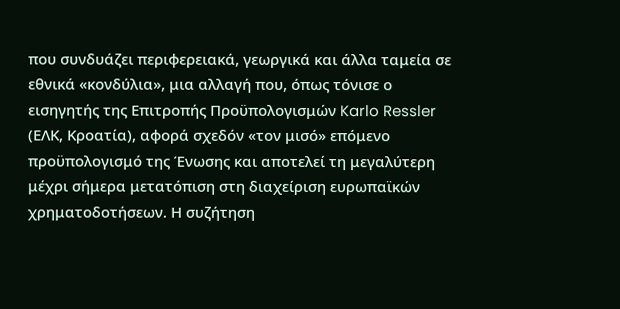που συνδυάζει περιφερειακά, γεωργικά και άλλα ταμεία σε εθνικά «κονδύλια», μια αλλαγή που, όπως τόνισε ο εισηγητής της Επιτροπής Προϋπολογισμών Karlo Ressler (ΕΛΚ, Κροατία), αφορά σχεδόν «τον μισό» επόμενο προϋπολογισμό της Ένωσης και αποτελεί τη μεγαλύτερη μέχρι σήμερα μετατόπιση στη διαχείριση ευρωπαϊκών χρηματοδοτήσεων. Η συζήτηση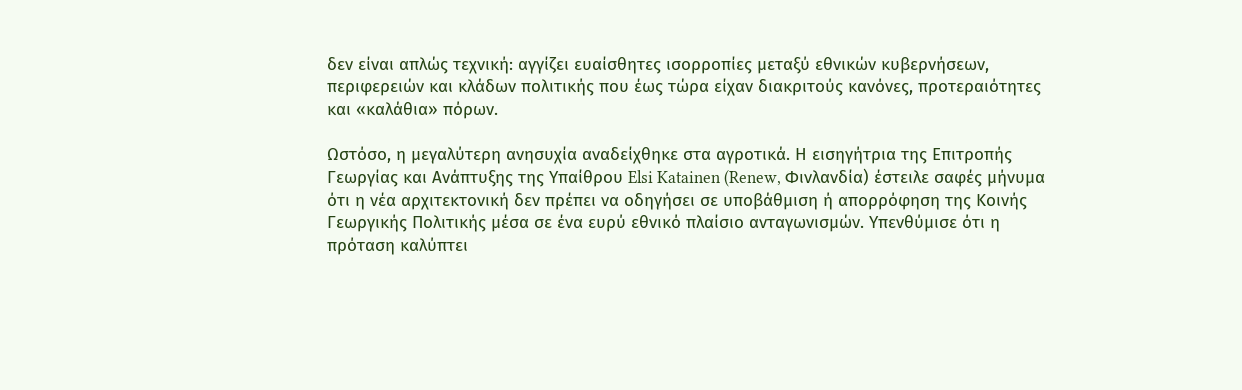δεν είναι απλώς τεχνική: αγγίζει ευαίσθητες ισορροπίες μεταξύ εθνικών κυβερνήσεων, περιφερειών και κλάδων πολιτικής που έως τώρα είχαν διακριτούς κανόνες, προτεραιότητες και «καλάθια» πόρων.

Ωστόσο, η μεγαλύτερη ανησυχία αναδείχθηκε στα αγροτικά. Η εισηγήτρια της Επιτροπής Γεωργίας και Ανάπτυξης της Υπαίθρου Elsi Katainen (Renew, Φινλανδία) έστειλε σαφές μήνυμα ότι η νέα αρχιτεκτονική δεν πρέπει να οδηγήσει σε υποβάθμιση ή απορρόφηση της Κοινής Γεωργικής Πολιτικής μέσα σε ένα ευρύ εθνικό πλαίσιο ανταγωνισμών. Υπενθύμισε ότι η πρόταση καλύπτει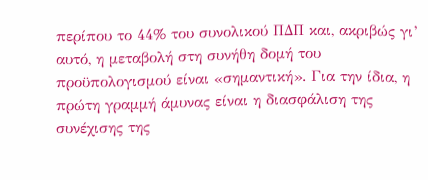περίπου το 44% του συνολικού ΠΔΠ και, ακριβώς γι’ αυτό, η μεταβολή στη συνήθη δομή του προϋπολογισμού είναι «σημαντική». Για την ίδια, η πρώτη γραμμή άμυνας είναι η διασφάλιση της συνέχισης της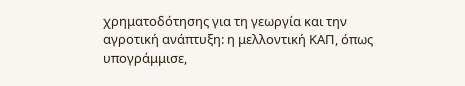χρηματοδότησης για τη γεωργία και την αγροτική ανάπτυξη: η μελλοντική ΚΑΠ, όπως υπογράμμισε,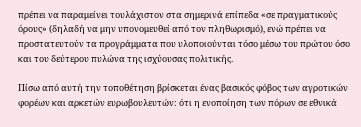πρέπει να παραμείνει τουλάχιστον στα σημερινά επίπεδα «σε πραγματικούς όρους» (δηλαδή να μην υπονομευθεί από τον πληθωρισμό), ενώ πρέπει να προστατευτούν τα προγράμματα που υλοποιούνται τόσο μέσω του πρώτου όσο και του δεύτερου πυλώνα της ισχύουσας πολιτικής.

Πίσω από αυτή την τοποθέτηση βρίσκεται ένας βασικός φόβος των αγροτικών φορέων και αρκετών ευρωβουλευτών: ότι η ενοποίηση των πόρων σε εθνικά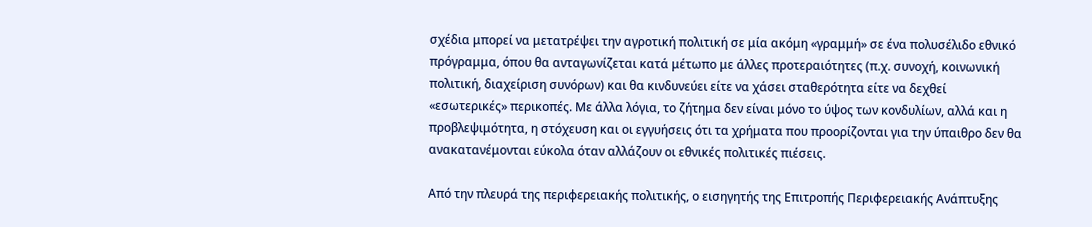σχέδια μπορεί να μετατρέψει την αγροτική πολιτική σε μία ακόμη «γραμμή» σε ένα πολυσέλιδο εθνικό πρόγραμμα, όπου θα ανταγωνίζεται κατά μέτωπο με άλλες προτεραιότητες (π.χ. συνοχή, κοινωνική πολιτική, διαχείριση συνόρων) και θα κινδυνεύει είτε να χάσει σταθερότητα είτε να δεχθεί «εσωτερικές» περικοπές. Με άλλα λόγια, το ζήτημα δεν είναι μόνο το ύψος των κονδυλίων, αλλά και η προβλεψιμότητα, η στόχευση και οι εγγυήσεις ότι τα χρήματα που προορίζονται για την ύπαιθρο δεν θα ανακατανέμονται εύκολα όταν αλλάζουν οι εθνικές πολιτικές πιέσεις.

Από την πλευρά της περιφερειακής πολιτικής, ο εισηγητής της Επιτροπής Περιφερειακής Ανάπτυξης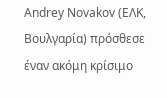Andrey Novakov (ΕΛΚ, Βουλγαρία) πρόσθεσε έναν ακόμη κρίσιμο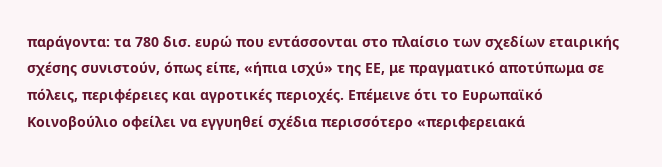παράγοντα: τα 780 δισ. ευρώ που εντάσσονται στο πλαίσιο των σχεδίων εταιρικής σχέσης συνιστούν, όπως είπε, «ήπια ισχύ» της ΕΕ, με πραγματικό αποτύπωμα σε πόλεις, περιφέρειες και αγροτικές περιοχές. Επέμεινε ότι το Ευρωπαϊκό Κοινοβούλιο οφείλει να εγγυηθεί σχέδια περισσότερο «περιφερειακά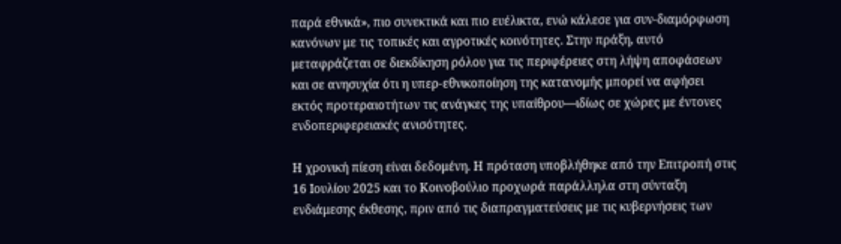παρά εθνικά», πιο συνεκτικά και πιο ευέλικτα, ενώ κάλεσε για συν-διαμόρφωση κανόνων με τις τοπικές και αγροτικές κοινότητες. Στην πράξη, αυτό μεταφράζεται σε διεκδίκηση ρόλου για τις περιφέρειες στη λήψη αποφάσεων και σε ανησυχία ότι η υπερ-εθνικοποίηση της κατανομής μπορεί να αφήσει εκτός προτεραιοτήτων τις ανάγκες της υπαίθρου—ιδίως σε χώρες με έντονες ενδοπεριφερειακές ανισότητες.

Η χρονική πίεση είναι δεδομένη. Η πρόταση υποβλήθηκε από την Επιτροπή στις 16 Ιουλίου 2025 και το Κοινοβούλιο προχωρά παράλληλα στη σύνταξη ενδιάμεσης έκθεσης, πριν από τις διαπραγματεύσεις με τις κυβερνήσεις των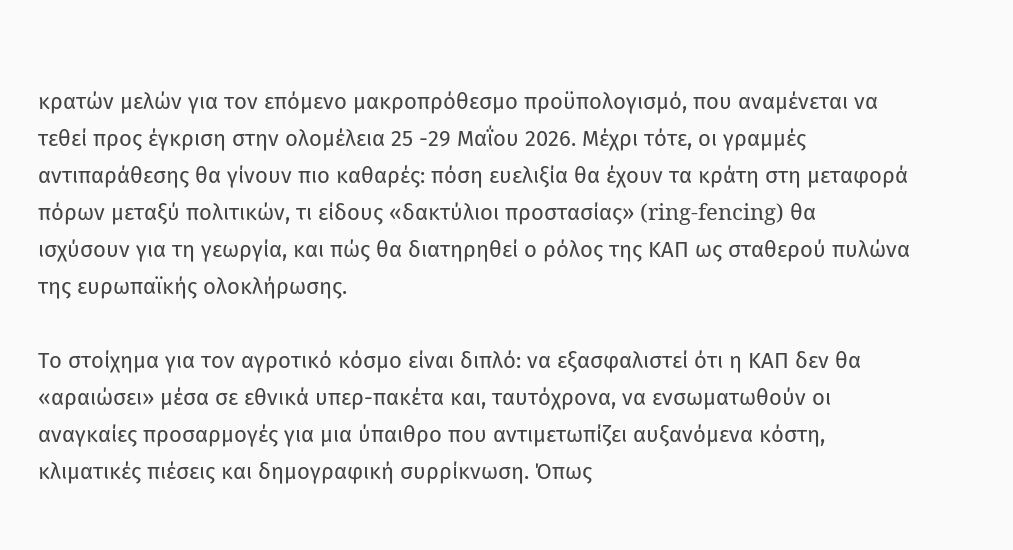κρατών μελών για τον επόμενο μακροπρόθεσμο προϋπολογισμό, που αναμένεται να τεθεί προς έγκριση στην ολομέλεια 25 -29 Μαΐου 2026. Μέχρι τότε, οι γραμμές αντιπαράθεσης θα γίνουν πιο καθαρές: πόση ευελιξία θα έχουν τα κράτη στη μεταφορά πόρων μεταξύ πολιτικών, τι είδους «δακτύλιοι προστασίας» (ring-fencing) θα ισχύσουν για τη γεωργία, και πώς θα διατηρηθεί ο ρόλος της ΚΑΠ ως σταθερού πυλώνα της ευρωπαϊκής ολοκλήρωσης.

Το στοίχημα για τον αγροτικό κόσμο είναι διπλό: να εξασφαλιστεί ότι η ΚΑΠ δεν θα «αραιώσει» μέσα σε εθνικά υπερ-πακέτα και, ταυτόχρονα, να ενσωματωθούν οι αναγκαίες προσαρμογές για μια ύπαιθρο που αντιμετωπίζει αυξανόμενα κόστη, κλιματικές πιέσεις και δημογραφική συρρίκνωση. Όπως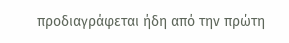προδιαγράφεται ήδη από την πρώτη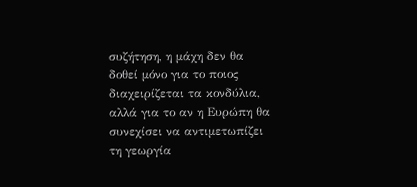συζήτηση, η μάχη δεν θα δοθεί μόνο για το ποιος διαχειρίζεται τα κονδύλια, αλλά για το αν η Ευρώπη θα συνεχίσει να αντιμετωπίζει τη γεωργία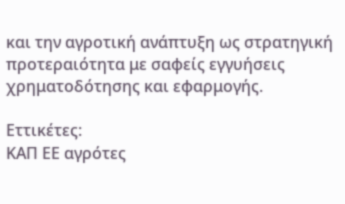και την αγροτική ανάπτυξη ως στρατηγική προτεραιότητα με σαφείς εγγυήσεις χρηματοδότησης και εφαρμογής.

Εττικέτες:
ΚΑΠ ΕΕ αγρότες